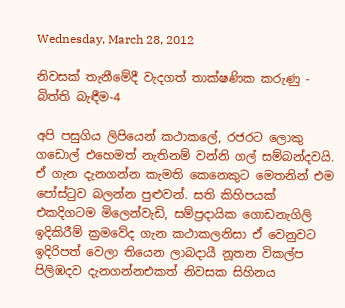Wednesday, March 28, 2012

නිවසක් තැනීමේදී වැදගත් තාක්ෂණික කරුණු - බිත්ති බැඳීම-4

අපි පසුගිය ලිපියෙන් කථාකලේ, රජරට ලොකු ගඩොල් එහෙමත් නැතිනම් වන්නි ගල් සම්බන්දවයි. ඒ ගැන දැනගන්න කැමති කෙනෙකුට මෙතනින් එම පෝස්ටුව බලන්න පුළුවන්. සති කිහිපයක් එකදිගටම මිලෙන්වැඩි, සම්ප්‍රදායික ගොඩනැගිලි ඉදිකිරීම් ක්‍රමවේද ගැන කථාකලනිසා ඒ වෙනුවට ඉදිරිපත් වෙලා තියෙන ලාබදායී නූතන විකල්ප පිලිඹදව දැනගන්නඑකත් නිවසක සිහිනය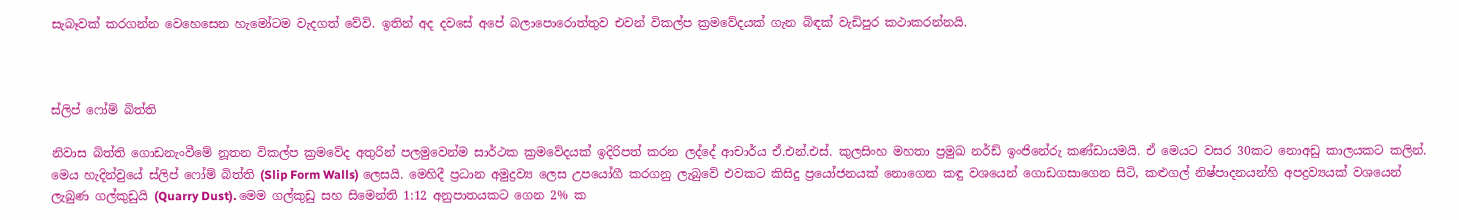සැබෑවක් කරගන්න වෙහෙසෙන හැමෝටම වැදගත් වේවි. ඉතින් අද දවසේ අපේ බලාපොරොත්තුව එවන් විකල්ප ක්‍රමවේදයක් ගැන බිඳක් වැඩිපුර කථාකරන්නයි.



ස්ලිප් ෆෝම් බිත්ති

නිවාස බිත්ති ගොඩනැංවීමේ නූතන විකල්ප ක්‍රමවේද අතුරින් පලමුවෙන්ම සාර්ථක ක්‍රමවේදයක් ඉදිරිපත් කරන ලද්දේ ආචාර්ය ඒ.එන්.එස්. කුලසිංහ මහතා ප්‍රමුඛ නර්ඩ් ඉංජිනේරු කණ්ඩායමයි. ඒ මෙයට වසර 30කට නොඅඩු කාලයකට කලින්. මෙය හැදින්වුයේ ස්ලිප් ෆෝම් බිත්ති (Slip Form Walls) ලෙසයි. මෙහිදී ප්‍රධාන අමුද්‍රව්‍ය ලෙස උපයෝගී කරගනු ලැබුවේ එවකට කිසිදු ප්‍රයෝජනයක් නොගෙන කඳු වශයෙන් ගොඩගසාගෙන සිටි, කළුගල් නිෂ්පාදනයන්හි අපද්‍රව්‍යයක් වශයෙන් ලැබුණ ගල්කුඩුයි (Quarry Dust). මෙම ගල්කුඩු සහ සිමෙන්ති 1:12 අනුපාතයකට ගෙන 2% ක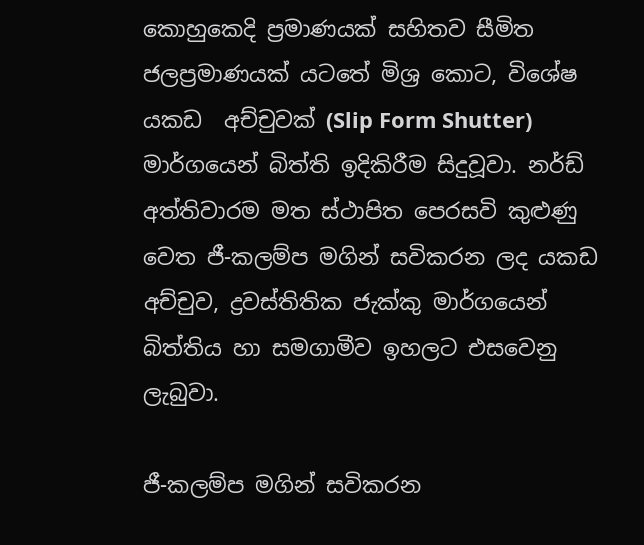කොහුකෙදි ප්‍රමාණයක් සහිතව සීමිත ජලප්‍රමාණයක් යටතේ මිශ්‍ර කොට, විශේෂ යකඩ  අච්චුවක් (Slip Form Shutter) මාර්ගයෙන් බිත්ති ඉදිකිරීම සිදුවූවා. නර්ඩ් අත්තිවාරම මත ස්ථාපිත පෙරසවි කුළුණු වෙත ජී-කලම්ප මගින් සවිකරන ලද යකඩ අච්චුව, ද්‍රවස්තිතික ජැක්කු මාර්ගයෙන් බිත්තිය හා සමගාමීව ඉහලට එසවෙනු ලැබුවා.

ජී-කලම්ප මගින් සවිකරන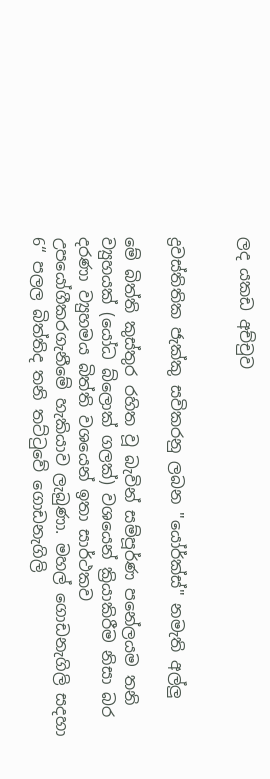ලද යකඩ අච්චුව


ද්‍රවස්තිතික ජැක්කු සවිකරනු ලබන "යෝර්ක්ස්" නමැති අල්ලු

මේ බිත්ති කුස්තුර රහිත වූ බැවින් සම්පූර්ණ පනේලයම තනි ව්‍යුහයක් (යෝධ බ්ලොක් ගලක්) වශයෙන් ක්‍රියාකිරීම නිසා බර දරණා ව්‍යුහමය බිත්ති වශයෙන් ඉතා සාර්ථකව උපයෝගීකරගැනීමේ හැකියාව ලැබුණා. මහල් ගොඩනැගිලි සදහා 6“ පලල බිත්තිද තනි තට්ටුවේ ගොඩනැගිලි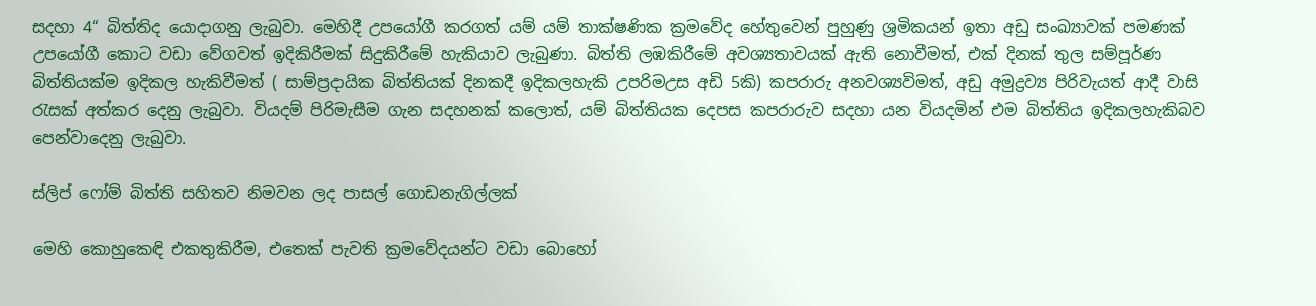සදහා 4“ බිත්තිද යොදාගනු ලැබුවා. මෙහිදී උපයෝගී කරගත් යම් යම් තාක්ෂණික ක්‍රමවේද හේතුවෙන් පුහුණු ශ්‍රමිකයන් ඉතා අඩු සංඛ්‍යාවක් පමණක් උපයෝගී කොට වඩා වේගවත් ඉදිකිරීමක් සිදුකිරීමේ හැකියාව ලැබුණා. බිත්ති ලඹකිරීමේ අවශ්‍යතාවයක් ඇති නොවීමත්, එක් දිනක් තුල සම්පූර්ණ බිත්තියක්ම ඉදිකල හැකිවීමත් ( සාම්ප්‍රදායික බිත්තියක් දිනකදී ඉදිකලහැකි උපරිමඋස අඩි 5කි) කපරාරු අනවශ්‍යවිමත්, අඩු අමුද්‍රව්‍ය පිරිවැයත් ආදී වාසි රැසක් අත්කර දෙනු ලැබුවා. වියදම් පිරිමැසීම ගැන සදහනක් කලොත්, යම් බිත්තියක දෙපස කපරාරුව සදහා යන වියදමින් එම බිත්තිය ඉදිකලහැකිබව පෙන්වාදෙනු ලැබුවා.

ස්ලිප් ෆෝම් බිත්ති සහිතව නිමවන ලද පාසල් ගොඩනැගිල්ලක්

මෙහි කොහුකෙඳි එකතුකිරීම, එතෙක් පැවති ක්‍රමවේදයන්ට වඩා බොහෝ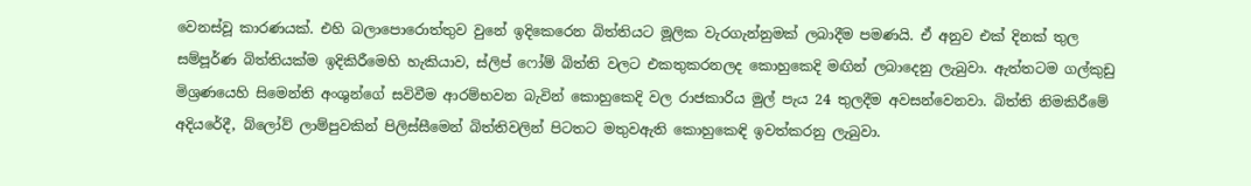වෙනස්වූ කාරණයක්. එහි බලාපොරොත්තුව වුනේ ඉදිකෙරෙන බිත්තියට මූලික වැරගැන්නුමක් ලබාදීම පමණයි. ඒ අනුව එක් දිනක් තුල සම්පූර්ණ බිත්තියක්ම ඉදිකිරීමෙහි හැකියාව, ස්ලිප් ෆෝම් බිත්ති වලට එකතුකරනලද කොහුකෙදි මඟින් ලබාදෙනු ලැබුවා. ඇත්තටම ගල්කුඩු මිශ්‍රණයෙහි සිමෙන්ති අංශුන්ගේ සවිවීම ආරම්භවන බැවින් කොහුකෙදි වල රාජකාරිය මුල් පැය 24 තුලදීම අවසන්වෙනවා. බිත්ති නිමකිරීමේ අදියරේදී, බ්ලෝව් ලාම්පුවකින් පිලිස්සීමෙන් බිත්තිවලින් පිටතට මතුවඇති කොහුකෙඳි ඉවත්කරනු ලැබුවා.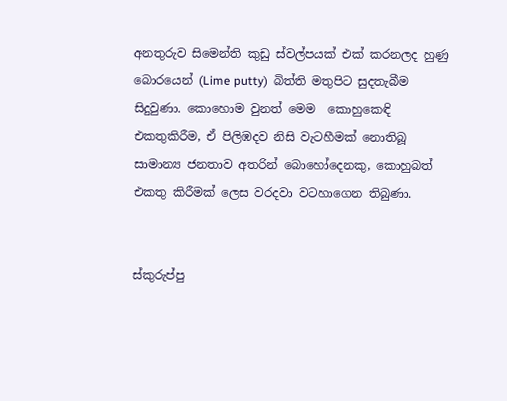අනතුරුව සිමෙන්ති කුඩු ස්වල්පයක් එක් කරනලද හුණු බොරයෙන් (Lime putty)  බිත්ති මතුපිට සුදතැබීම සිදුවුණා. කොහොම වුනත් මෙම  කොහුකෙඳි එකතුකිරීම, ඒ පිලිඹදව නිසි වැටහීමක් නොතිබූ සාමාන්‍ය ජනතාව අතරින් බොහෝදෙනකු, කොහුබත් එකතු කිරීමක් ලෙස වරදවා වටහාගෙන තිබුණා.


ස්කුරුප්පු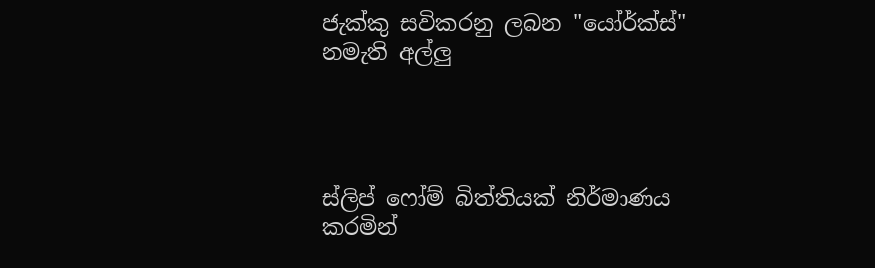ජැක්කු සවිකරනු ලබන "යෝර්ක්ස්" නමැති අල්ලු




ස්ලිප් ෆෝම් බිත්තියක් නිර්මාණය කරමින්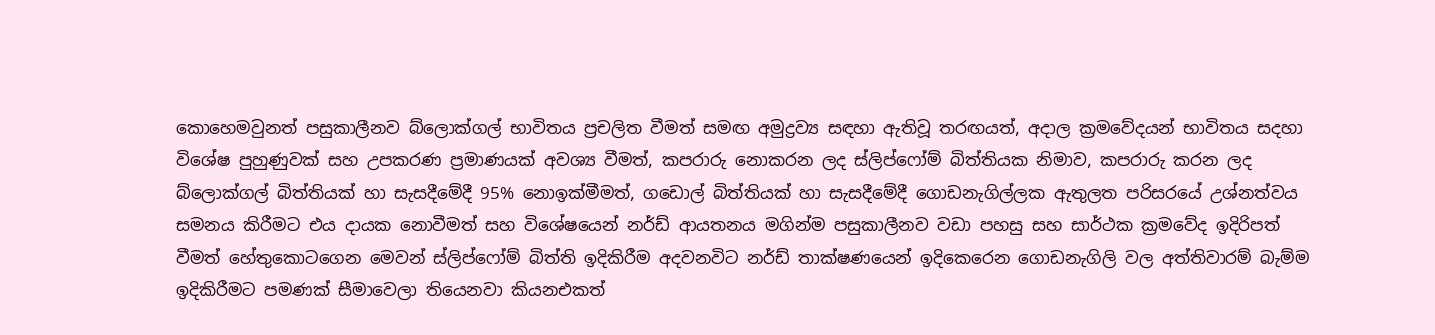කොහෙමවුනත් පසුකාලීනව බ්ලොක්ගල් භාවිතය ප්‍රචලිත වීමත් සමඟ අමුද්‍රව්‍ය සඳහා ඇතිවූ තරඟයත්, අදාල ක්‍රමවේදයන් භාවිතය සදහා විශේෂ පුහුණුවක් සහ උපකරණ ප්‍රමාණයක් අවශ්‍ය වීමත්, කපරාරු නොකරන ලද ස්ලිප්ෆෝම් බිත්තියක නිමාව, කපරාරු කරන ලද බ්ලොක්ගල් බිත්තියක් හා සැසදීමේදී 95% නොඉක්මීමත්, ගඩොල් බිත්තියක් හා සැසදීමේදී ගොඩනැගිල්ලක ඇතුලත පරිසරයේ උශ්නත්වය සමනය කිරීමට එය දායක නොවීමත් සහ විශේෂයෙන් නර්ඩ් ආයතනය මගින්ම පසුකාලීනව වඩා පහසු සහ සාර්ථක ක්‍රමවේද ඉදිරිපත් වීමත් හේතුකොටගෙන මෙවන් ස්ලිප්ෆෝම් බිත්ති ඉදිකිරීම අදවනවිට නර්ඩ් තාක්ෂණයෙන් ඉදිකෙරෙන ගොඩනැගිලි වල අත්තිවාරම් බැම්ම ඉදිකිරීමට පමණක් සීමාවෙලා තියෙනවා කියනඑකත්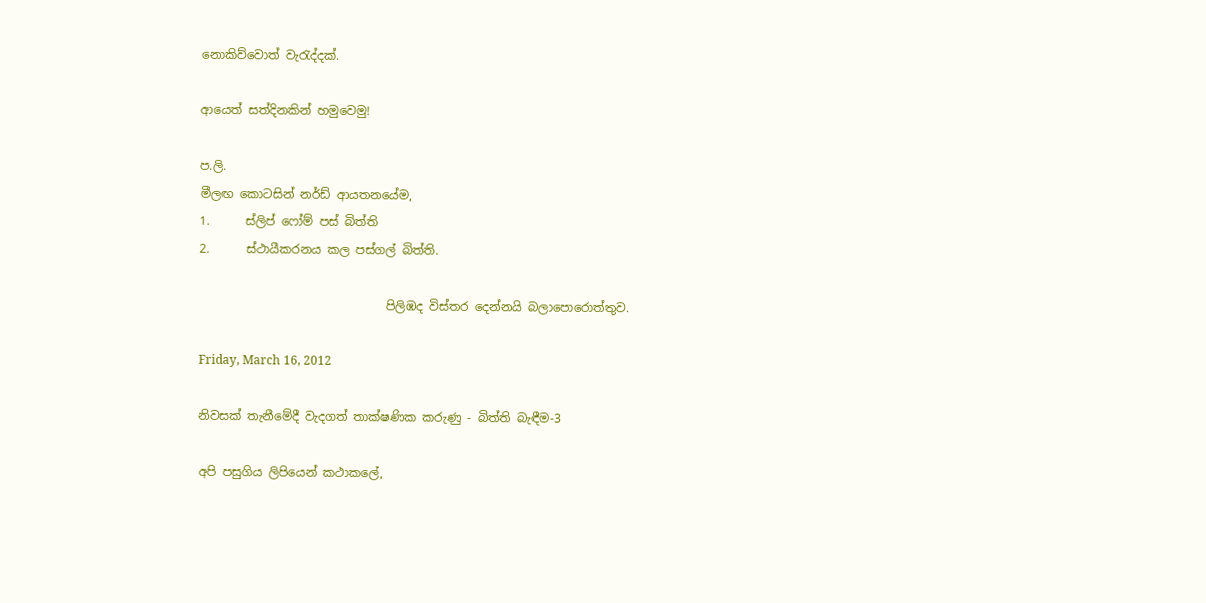නොකිව්වොත් වැරැද්දක්.

ආයෙත් සත්දිනකින් හමුවෙමු!

ප.ලි.
මීලඟ කොටසින් නර්ඩ් ආයතනයේම,
1.      ස්ලිප් ෆෝම් පස් බිත්ති
2.      ස්ථායීකරනය කල පස්ගල් බිත්ති.

                               පිලිඹද විස්තර දෙන්නයි බලාපොරොත්තුව.

Friday, March 16, 2012

නිවසක් තැනීමේදී වැදගත් තාක්ෂණික කරුණු - බිත්ති බැඳීම-3

අපි පසුගිය ලිපියෙන් කථාකලේ,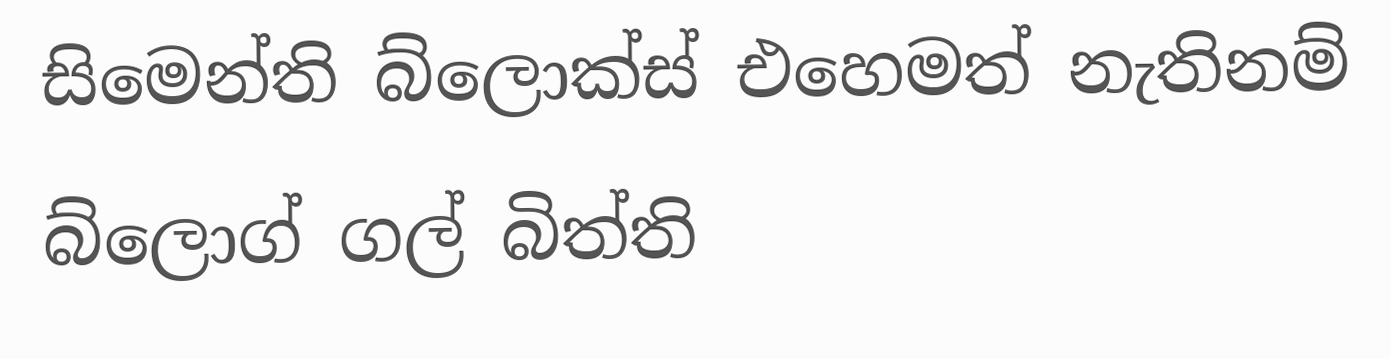සිමෙන්ති බ්ලොක්ස් එහෙමත් නැතිනම් බ්ලොග් ගල් බිත්ති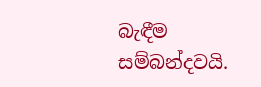බැඳීම සම්බන්දවයි.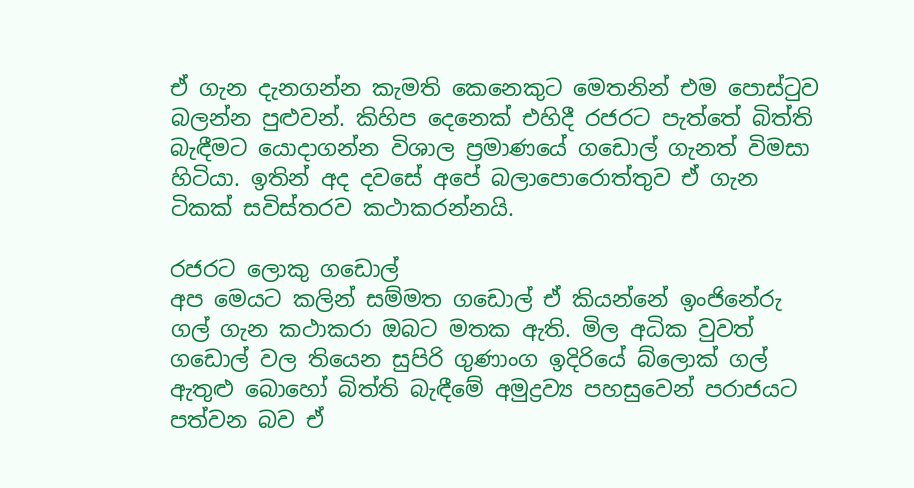ඒ ගැන දැනගන්න කැමති කෙනෙකුට මෙතනින් එම පොස්ටුව බලන්න පුළුවන්. කිහිප දෙනෙක් එහිදී රජරට පැත්තේ බිත්ති බැඳීමට යොදාගන්න විශාල ප්‍රමාණයේ ගඩොල් ගැනත් විමසා හිටියා. ඉතින් අද දවසේ අපේ බලාපොරොත්තුව ඒ ගැන ටිකක් සවිස්තරව කථාකරන්නයි.

රජරට ලොකු ගඩොල්
අප මෙයට කලින් සම්මත ගඩොල් ඒ කියන්නේ ඉංජිනේරු ගල් ගැන කථාකරා ඔබට මතක ඇති. මිල අධික වුවත් ගඩොල් වල තියෙන සුපිරි ගුණාංග ඉදිරියේ බ්ලොක් ගල් ඇතුළු බොහෝ බිත්ති බැඳීමේ අමුද්‍රව්‍ය පහසුවෙන් පරාජයට පත්වන බව ඒ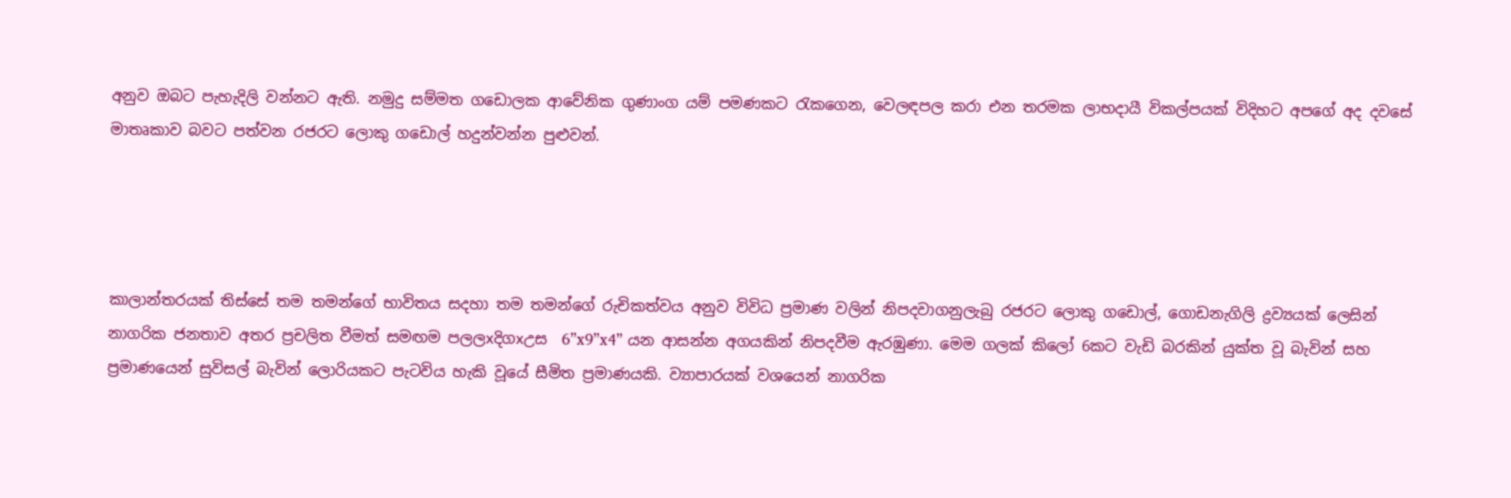අනුව ඔබට පැහැදිලි වන්නට ඇති. නමුදු සම්මත ගඩොලක ආවේනික ගුණාංග යම් පමණකට රැකගෙන, වෙලඳපල කරා එන තරමක ලාභදායී විකල්පයක් විදිහට අපගේ අද දවසේ මාතෘකාව බවට පත්වන රජරට ලොකු ගඩොල් හදුන්වන්න පුළුවන්.




කාලාන්තරයක් තිස්සේ තම තමන්ගේ භාවිතය සදහා තම තමන්ගේ රුචිකත්වය අනුව විවිධ ප්‍රමාණ වලින් නිපදවාගනුලැබු රජරට ලොකු ගඩොල්, ගොඩනැගිලි ද්‍රව්‍යයක් ලෙසින් නාගරික ජනතාව අතර ප්‍රචලිත වීමත් සමඟම පලලxදිගxඋස  6”x9”x4” යන ආසන්න අගයකින් නිපදවීම ඇරඹුණා. මෙම ගලක් කිලෝ 6කට වැඩි බරකින් යුක්ත වූ බැවින් සහ ප්‍රමාණයෙන් සුවිසල් බැවින් ලොරියකට පැටවිය හැකි වූයේ සීමිත ප්‍රමාණයකි. ව්‍යාපාරයක් වශයෙන් නාගරික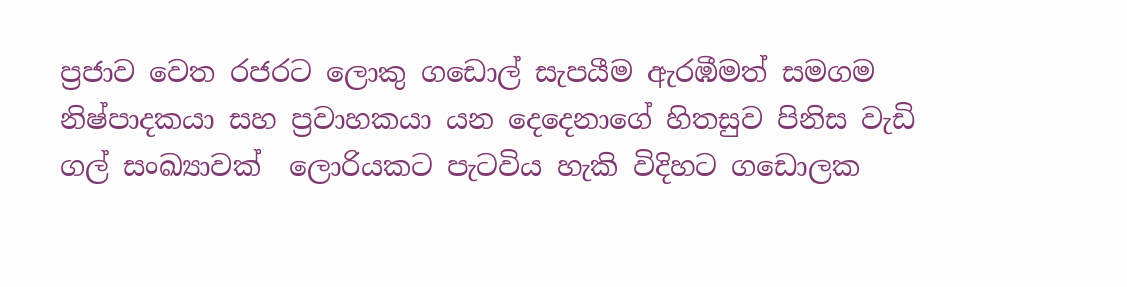ප්‍රජාව වෙත රජරට ලොකු ගඩොල් සැපයීම ඇරඹීමත් සමගම නිෂ්පාදකයා සහ ප්‍රවාහකයා යන දෙදෙනාගේ හිතසුව පිනිස වැඩි ගල් සංඛ්‍යාවක්  ලොරියකට පැටවිය හැකි විදිහට ගඩොලක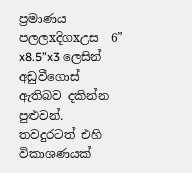ප්‍රමාණය පලලxදිගxඋස  6” x8.5”x3 ලෙසින් අඩුවීගොස් ඇතිබව දකින්න පුළුවන්. තවදුරටත් එහි විකාශණයක්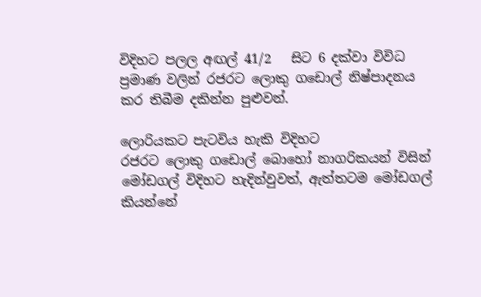විදිහට පලල අඟල් 41/2   සිට 6 දක්වා විවිධ ප්‍රමාණ වලින් රජරට ලොකු ගඩොල් නිෂ්පාදනය කර තිබීම දකින්න පුළුවන්.

ලොරියකට පැටවිය හැකි විදිහට
රජරට ලොකු ගඩොල් බොහෝ නාගරිකයන් විසින් මෝඩගල් විදිහට හැදින්වුවත්, ඇත්තටම මෝඩගල් කියන්නේ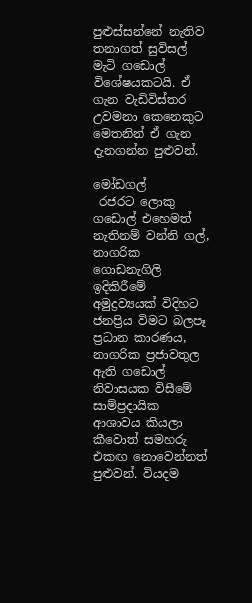පුළුස්සන්නේ නැතිව තනාගත් සුවිසල් මැටි ගඩොල් විශේෂයකටයි. ඒ ගැන වැඩිවිස්තර උවමනා කෙනෙකුට  මෙතනින් ඒ ගැන දැනගන්න පුළුවන්.

මෝඩගල්
 රජරට ලොකු ගඩොල් එහෙමත් නැතිනම් වන්නි ගල්, නාගරික ගොඩනැගිලි ඉදිකිරීමේ අමුද්‍රව්‍යයක් විදිහට ජනප්‍රිය විමට බලපෑ ප්‍රධාන කාරණය, නාගරික ප්‍රජාවතුල ඇති ගඩොල් නිවාසයක විසීමේ සාම්ප්‍රදායික ආශාවය කියලා කීවොත් සමහරු එකඟ නොවෙන්නත් පුළුවන්. වියදම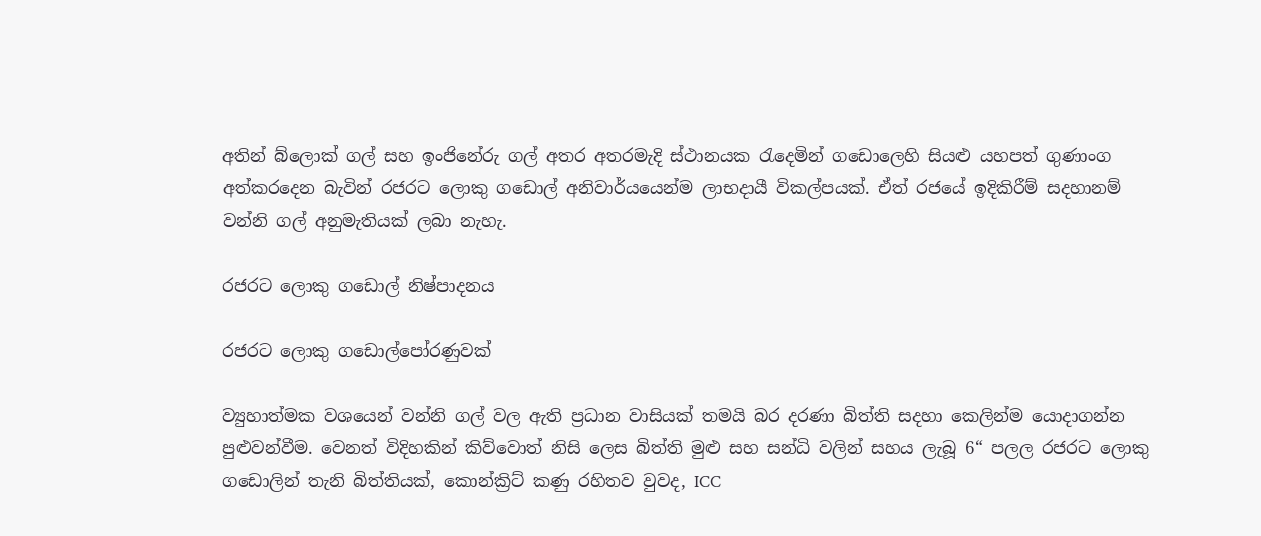අතින් බ්ලොක් ගල් සහ ඉංජිනේරු ගල් අතර අතරමැදි ස්ථානයක රැදෙමින් ගඩොලෙහි සියළු යහපත් ගුණාංග අත්කරදෙන බැවින් රජරට ලොකු ගඩොල් අනිවාර්යයෙන්ම ලාභදායී විකල්පයක්. ඒත් රජයේ ඉදිකිරීම් සදහානම් වන්නි ගල් අනුමැතියක් ලබා නැහැ.

රජරට ලොකු ගඩොල් නිෂ්පාදනය

රජරට ලොකු ගඩොල්පෝරණුවක්

ව්‍යුහාත්මක වශයෙන් වන්නි ගල් වල ඇති ප්‍රධාන වාසියක් තමයි බර දරණා බිත්ති සදහා කෙලින්ම යොදාගන්න පුළුවන්වීම. වෙනත් විදිහකින් කිව්වොත් නිසි ලෙස බිත්ති මුළු සහ සන්ධි වලින් සහය ලැබූ 6“ පලල රජරට ලොකු ගඩොලින් තැනි බිත්තියක්, කොන්ක්‍රිට් කණු රහිතව වුවද, ICC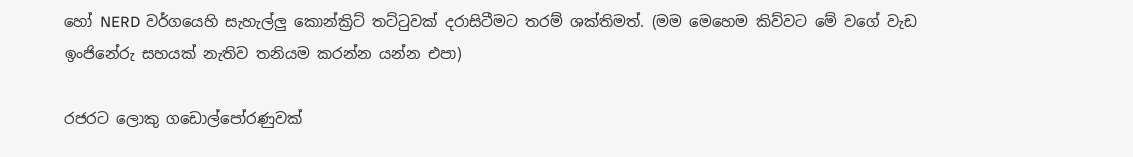හෝ NERD වර්ගයෙහි සැහැල්ලු කොන්ක්‍රිට් තට්ටුවක් දරාසිටීමට තරම් ශක්තිමත්. (මම මෙහෙම කිව්වට මේ වගේ වැඩ ඉංජිනේරු සහයක් නැතිව තනියම කරන්න යන්න එපා)

රජරට ලොකු ගඩොල්පෝරණුවක්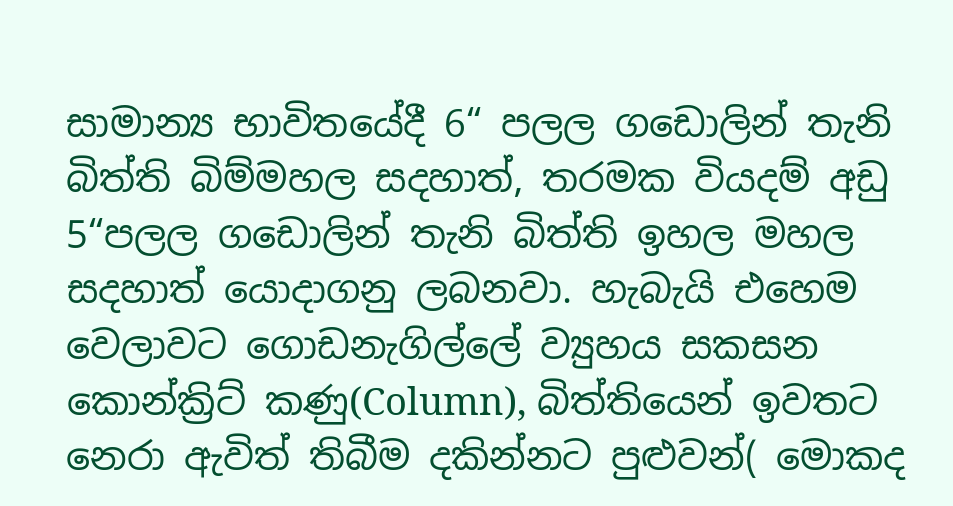සාමාන්‍ය භාවිතයේදී 6“ පලල ගඩොලින් තැනි බිත්ති බිම්මහල සදහාත්, තරමක වියදම් අඩු 5“පලල ගඩොලින් තැනි බිත්ති ඉහල මහල සදහාත් යොදාගනු ලබනවා. හැබැයි එහෙම වෙලාවට ගොඩනැගිල්ලේ ව්‍යුහය සකසන කොන්ක්‍රිට් කණු(Column), බිත්තියෙන් ඉවතට නෙරා ඇවිත් තිබීම දකින්නට පුළුවන්( මොකද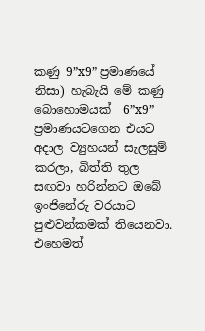කණු 9”x9” ප්‍රමාණයේ නිසා) හැබැයි මේ කණු බොහොමයක්  6”x9” ප්‍රමාණයටගෙන එයට අදාල ව්‍යුහයන් සැලසුම් කරලා, බිත්ති තුල සඟවා හරින්නට ඔබේ ඉංජිනේරු වරයාට පුළුවන්කමක් තියෙනවා. එහෙමත්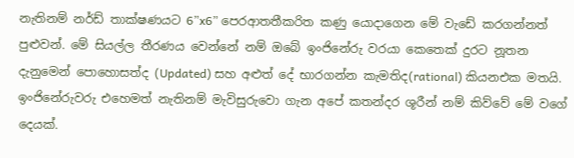නැතිනම් නර්ඩ් තාක්ෂණයට 6”x6” පෙරආතතීකරිත කණු යොදාගෙන මේ වැඩේ කරගන්නත් පුළුවන්. මේ සියල්ල තීරණය වෙන්නේ නම් ඔබේ ඉංජිනේරු වරයා කෙතෙක් දුරට නූතන දැනුමෙන් පොහොසත්ද (Updated) සහ අළුත් දේ භාරගන්න කැමතිද(rational) කියනඑක මතයි. ඉංජිනේරුවරු එහෙමත් නැතිනම් මැවිසුරුවො ගැන අපේ කතන්දර ශූරීන් නම් කිව්වේ මේ වගේ දෙයක්.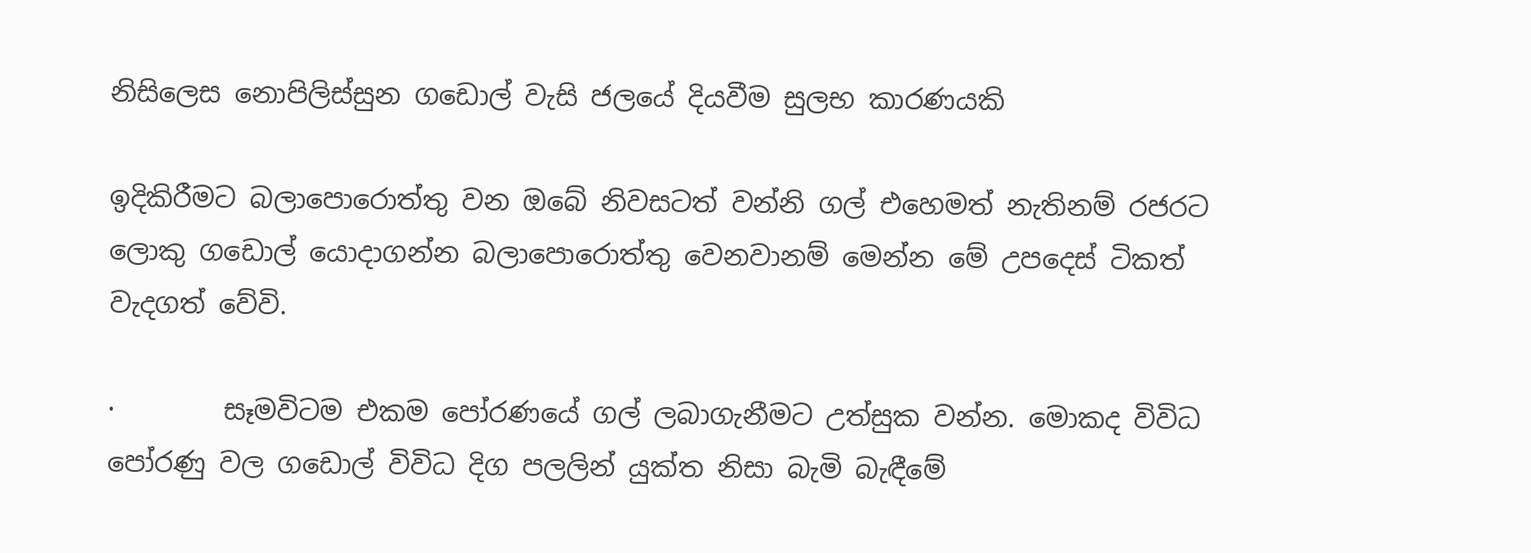නිසිලෙස නොපිලිස්සුන ගඩොල් වැසි ජලයේ දියවීම සුලභ කාරණයකි

ඉදිකිරීමට බලාපොරොත්තු වන ඔබේ නිවසටත් වන්නි ගල් එහෙමත් නැතිනම් රජරට ලොකු ගඩොල් යොදාගන්න බලාපොරොත්තු වෙනවානම් මෙන්න මේ උපදෙස් ටිකත් වැදගත් වේවි.

·        සෑමවිටම එකම පෝරණයේ ගල් ලබාගැනීමට උත්සුක වන්න. මොකද විවිධ පෝරණු වල ගඩොල් විවිධ දිග පලලින් යුක්ත නිසා බැමි බැඳීමේ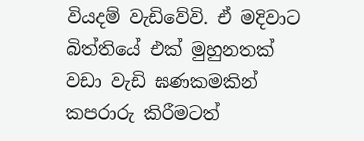වියදම් වැඩිවේවි. ඒ මදිවාට බිත්තියේ එක් මුහුනතක් වඩා වැඩි ඝණකමකින් කපරාරු කිරීමටත්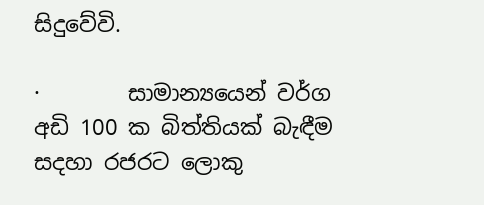සිදුවේවි.

·        සාමාන්‍ය‍යෙන් වර්ග අඩි 100 ක බිත්තියක් බැඳීම සදහා රජරට ලොකු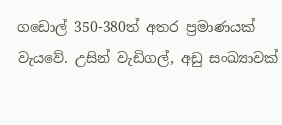ගඩොල් 350-380ත් අතර ප්‍රමාණයක් වැයවේ. උසින් වැඩිගල්, අඩු සංඛ්‍යාවක්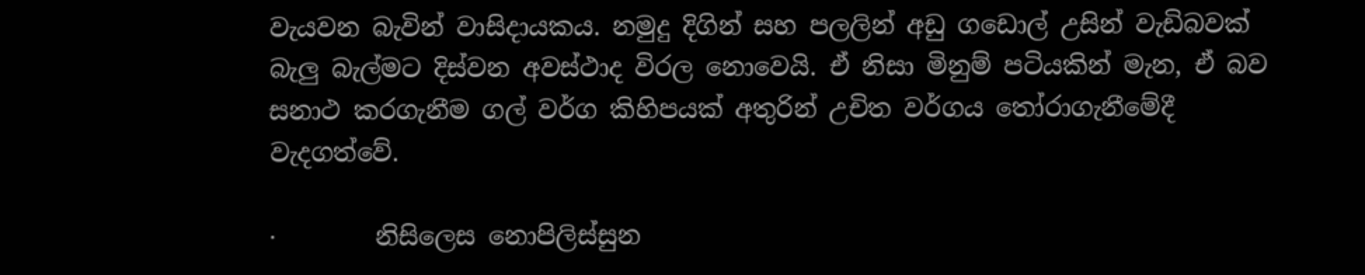වැයවන බැවින් වාසිදායකය. නමුදු දිගින් සහ පලලින් අඩු ගඩොල් උසින් වැඩිබවක් බැලු බැල්මට දිස්වන අවස්ථාද විරල නොවෙයි. ඒ නිසා මිනුම් පටියකින් මැන, ඒ බව සනාථ කරගැනීම ගල් වර්ග කිහිපයක් අතුරින් උචිත වර්ගය තෝරාගැනීමේදී වැදගත්වේ.

·        නිසිලෙස නොපිලිස්සුන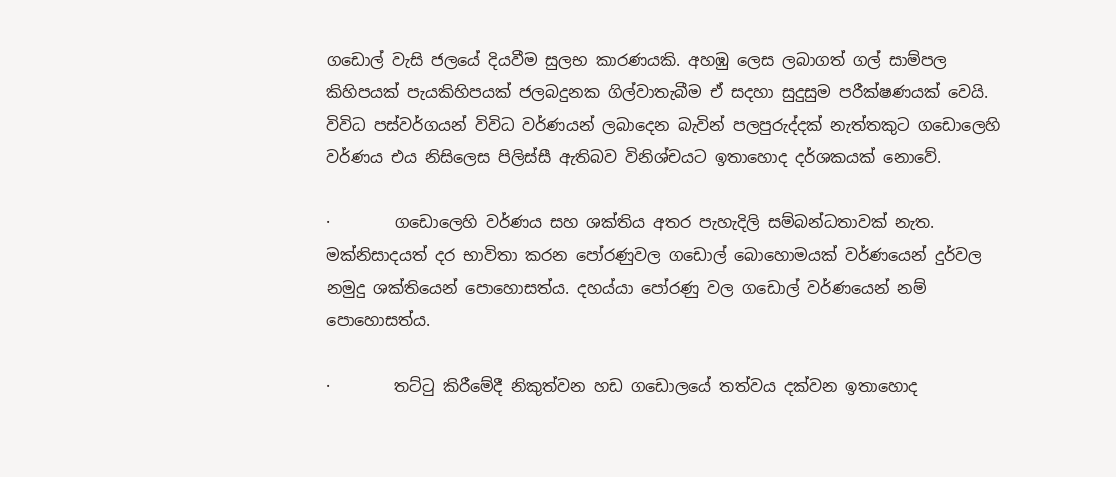ගඩොල් වැසි ජලයේ දියවීම සුලභ කාරණයකි. අහඹු ලෙස ලබාගත් ගල් සාම්පල කිහිපයක් පැයකිහිපයක් ජලබදුනක ගිල්වාතැබීම ඒ සදහා සුදුසුම පරීක්ෂණයක් වෙයි. විවිධ පස්වර්ගයන් විවිධ වර්ණයන් ලබාදෙන බැවින් පලපුරුද්දක් නැත්තකුට ගඩොලෙහි වර්ණය එය නිසිලෙස පිලිස්සී ඇතිබව විනිශ්චයට ඉතාහොද දර්ශකයක් නොවේ.

·        ගඩොලෙහි වර්ණය සහ ශක්තිය අතර පැහැදිලි සම්බන්ධතාවක් නැත. මක්නිසාදයත් දර භාවිතා කරන පෝරණුවල ගඩොල් බොහොමයක් වර්ණයෙන් දුර්වල නමුදු ශක්තියෙන් පොහොසත්ය. දහය්යා පෝරණු වල ගඩොල් වර්ණයෙන් නම් පොහොසත්ය.

·        තට්ටු කිරීමේදී නිකුත්වන හඩ ගඩොලයේ තත්වය දක්වන ඉතාහොද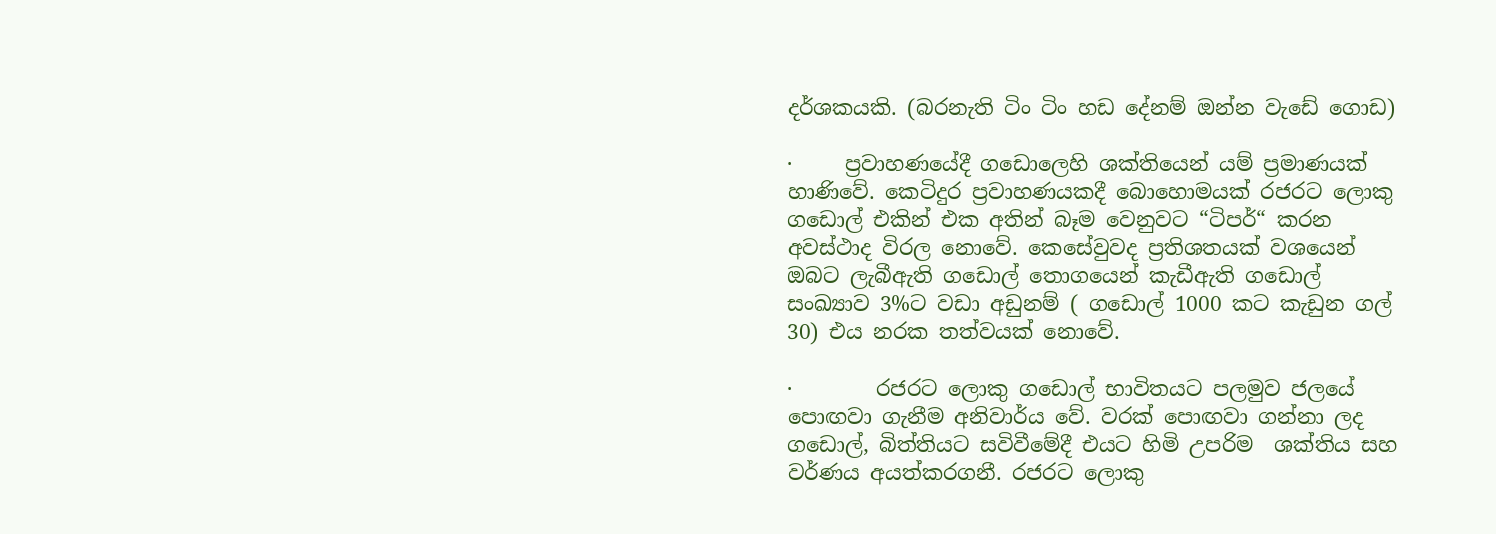දර්ශකයකි. (බරනැති ටිං ටිං හඩ දේනම් ඔන්න වැඩේ ගොඩ)

·     ප්‍රවාහණයේදී ගඩොලෙහි ශක්තියෙන් යම් ප්‍රමාණයක් හාණිවේ. කෙටිදුර ප්‍රවාහණයකදී බොහොමයක් රජරට ලොකු ගඩොල් එකින් එක අතින් බෑම වෙනුවට “ටිපර්“ කරන අවස්ථාද විරල නොවේ. කෙසේවුවද ප්‍රතිශතයක් වශයෙන් ඔබට ලැබීඇති ගඩොල් තොගයෙන් කැඩීඇති ගඩොල් සංඛ්‍යාව 3%ට වඩා අඩුනම් ( ගඩොල් 1000 කට කැඩුන ගල් 30) එය නරක තත්වයක් නොවේ.

·        රජරට ලොකු ගඩොල් භාවිතයට පලමුව ජලයේ පොඟවා ගැනීම අනිවාර්ය වේ. වරක් පොඟවා ගන්නා ලද ගඩොල්, බිත්තියට සවිවීමේදී එයට හිමි උපරිම  ශක්තිය සහ වර්ණය අයත්කරගනී. රජරට ලොකු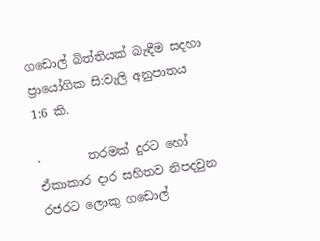ගඩොල් බිත්තියක් බැඳීම සදහා ප්‍රායෝගික සි:වැලි අනුපාතය 1:6 කි.

·        තරමක් දුරට හෝ ඒකාකාර දාර සහිතව නිපදවුන රජරට ලොකු ගඩොල්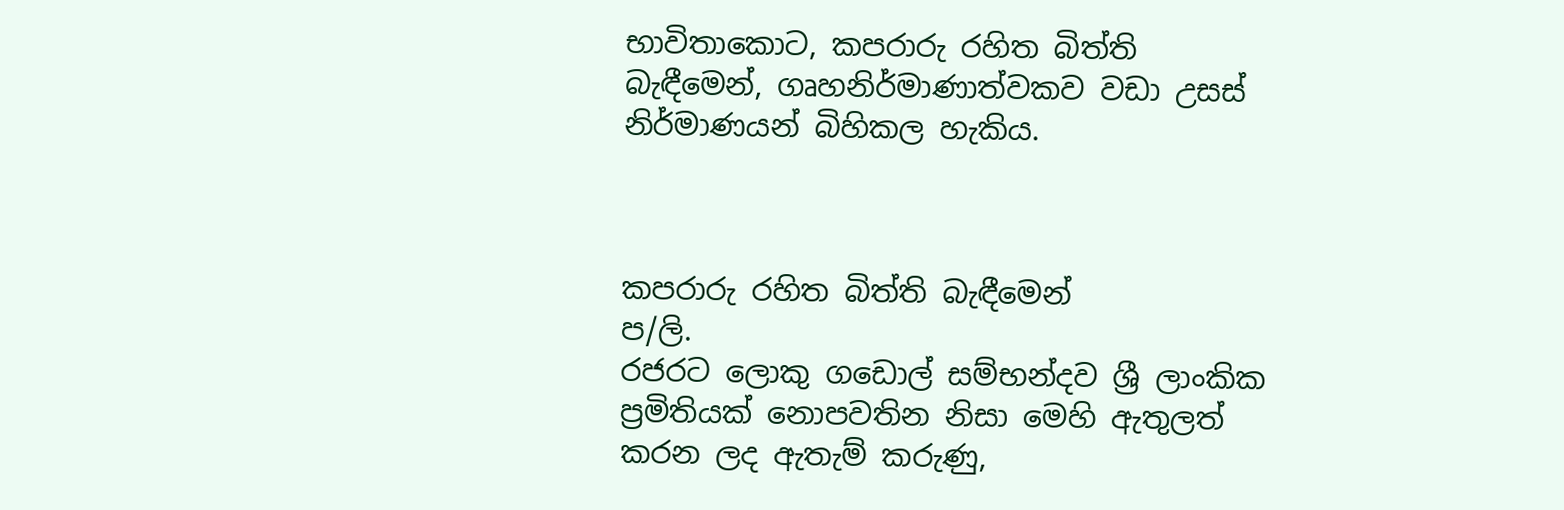භාවිතාකොට, කපරාරු රහිත බිත්ති බැඳීමෙන්, ගෘහනිර්මාණාත්වකව වඩා උසස් නිර්මාණයන් බිහිකල හැකිය.



කපරාරු රහිත බිත්ති බැඳීමෙන්
ප/ලි.
රජරට ලොකු ගඩොල් සම්භන්දව ශ්‍රී ලාංකික ප්‍රමිතියක් නොපවතින නිසා මෙහි ඇතුලත් කරන ලද ඇතැම් කරුණු,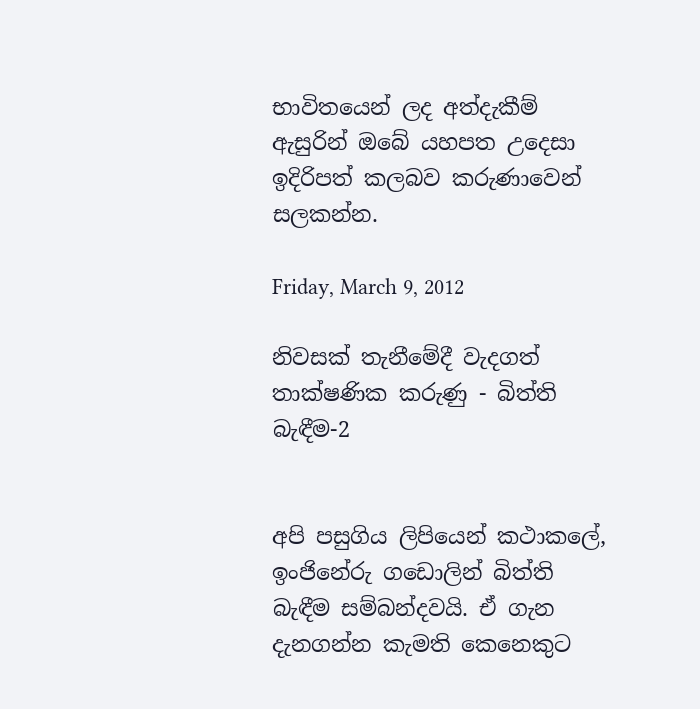භාවිතයෙන් ලද අත්දැකීම් ඇසුරින් ඔබේ යහපත උදෙසා ඉදිරිපත් කලබව කරුණාවෙන් සලකන්න.

Friday, March 9, 2012

නිවසක් තැනීමේදී වැදගත් තාක්ෂණික කරුණු - බිත්ති බැඳීම-2


අපි පසුගිය ලිපියෙන් කථාකලේ, ඉංජිනේරු ගඩොලින් බිත්ති බැඳීම සම්බන්දවයි. ඒ ගැන දැනගන්න කැමති කෙනෙකුට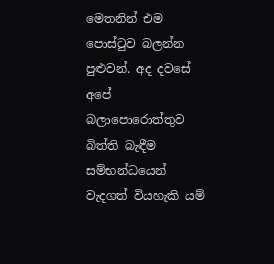මෙතනින් එම පොස්ටුව බලන්න පුළුවන්. අද දවසේ අපේ  බලාපොරොත්තුව බිත්ති බැඳීම සම්භන්ධයෙන් වැදගත් වියහැකි යම්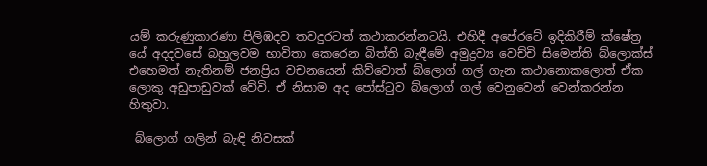යම් කරුණුකාරණා පිලිඹදව තවදුරටත් කථාකරන්නටයි. එහිදී අපේරටේ ඉදිකිරීම් ක්ෂේත්‍ර යේ අදදවසේ බහුලවම භාවිතා කෙරෙන බිත්ති බැඳීමේ අමුද්‍රව්‍ය වෙච්චි සිමෙන්ති බ්ලොක්ස් එහෙමත් නැතිනම් ජනප්‍රිය වචනයෙන් කිව්වොත් බ්ලොග් ගල් ගැන කථානොකලොත් ඒක ලොකු අඩුපාඩුවක් වේවි. ඒ නිසාම අද පෝස්ටුව බ්ලොග් ගල් වෙනුවෙන් වෙන්කරන්න හිතුවා.

 බ්ලොග් ගලින් බැඳි නිවසක්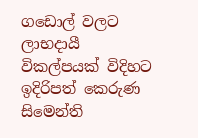ගඩොල් වලට ලාභදායී විකල්පයක් විදිහට ඉදිරිපත් කෙරුණ සිමෙන්ති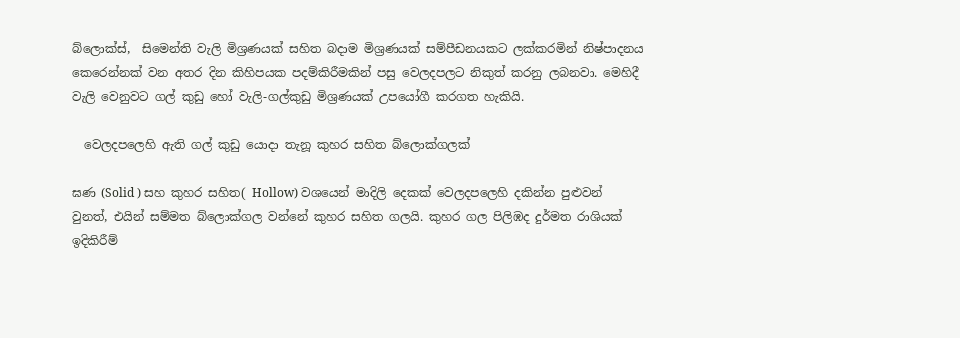බ්ලොක්ස්,  සිමෙන්ති වැලි මිශ්‍රණයක් සහිත බදාම මිශ්‍රණයක් සම්පීඩනයකට ලක්කරමින් නිෂ්පාදනය කෙරෙන්නක් වන අතර දින කිහිපයක පදම්කිරීමකින් පසු වෙලදපලට නිකුත් කරනු ලබනවා. මෙහිදී වැලි වෙනුවට ගල් කුඩු හෝ වැලි-ගල්කුඩු මිශ්‍රණයක් උපයෝගී කරගත හැකියි.

  වෙලදපලෙහි ඇති ගල් කුඩු යොදා තැනූ කුහර සහිත බ්ලොක්ගලක්

ඝණ (Solid ) සහ කුහර සහිත( Hollow) වශයෙන් මාදිලි දෙකක් වෙලදපලෙහි දකින්න පුළුවන් වුනත්, එයින් සම්මත බ්ලොක්ගල වන්නේ කුහර සහිත ගලයි. කුහර ගල පිලිඹද දුර්මත රාශියක් ඉදිකිරීම්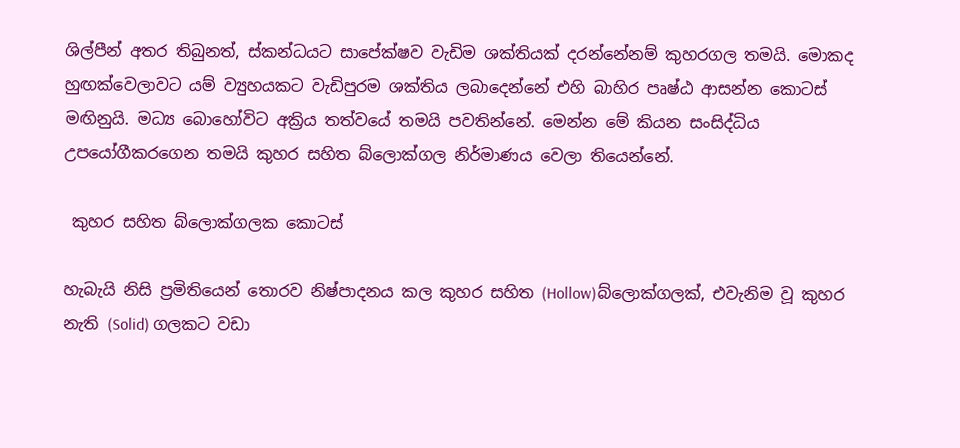ශිල්පීන් අතර තිබුනත්, ස්කන්ධයට සාපේක්ෂව වැඩිම ශක්තියක් දරන්නේනම් කුහරගල තමයි. මොකද හුඟක්වෙලාවට යම් ව්‍යුහයකට වැඩිපුරම ශක්තිය ලබාදෙන්නේ එහි බාහිර පෘෂ්ඨ ආසන්න කොටස් මඟිනුයි. මධ්‍ය බොහෝවිට අක්‍රිය තත්වයේ තමයි පවතින්නේ. මෙන්න මේ කියන සංසිද්ධිය උපයෝගීකරගෙන තමයි කුහර සහිත බ්ලොක්ගල නිර්මාණය වෙලා තියෙන්නේ.

 කුහර සහිත බ්ලොක්ගලක කොටස්

හැබැයි නිසි ප්‍රමිතියෙන් තොරව නිෂ්පාදනය කල කුහර සහිත (Hollow)බ්ලොක්ගලක්, එවැනිම වූ කුහර නැති (Solid) ගලකට වඩා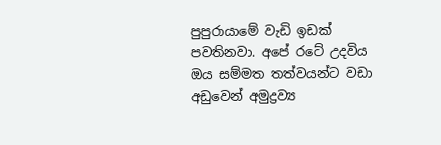පුපුරායාමේ වැඩි ඉඩක් පවතිනවා. අපේ රටේ උදවිය ඔය සම්මත තත්වයන්ට වඩා අඩුවෙන් අමුද්‍රව්‍ය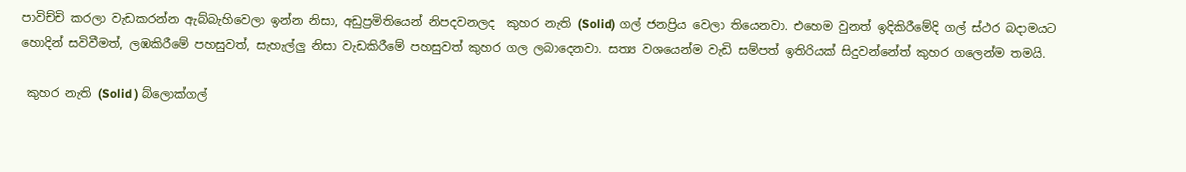පාවිච්චි කරලා වැඩකරන්න ඇබ්බැහිවෙලා ඉන්න නිසා, අඩුප්‍රමිතියෙන් නිපදවනලද  කුහර නැති (Solid) ගල් ජනප්‍රිය වෙලා තියෙනවා. එහෙම වුනත් ඉදිකිරීමේදි ගල් ස්ථර බදාමයට හොදින් සවිවීමත්, ලඹකිරීමේ පහසුවත්, සැහැල්ලු නිසා වැඩකිරීමේ පහසුවත් කුහර ගල ලබාදෙනවා. සත්‍ය වශයෙන්ම වැඩි සම්පත් ඉතිරියක් සිදුවන්නේත් කුහර ගලෙන්ම තමයි.

 කුහර නැති (Solid ) බ්ලොක්ගල්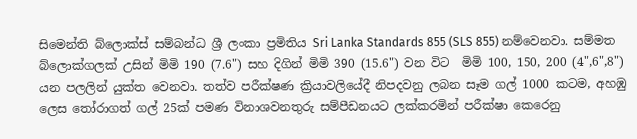සිමෙන්ති බ්ලොක්ස් සම්බන්ධ ශ්‍රී ලංකා ප්‍රමිතිය Sri Lanka Standards 855 (SLS 855) නම්වෙනවා. සම්මත බ්ලොක්ගලක් උසින් මිමි 190 (7.6") සහ දිගින් මිමි 390 (15.6") වන විට  මිමි 100, 150, 200 (4",6",8")  යන පලලින් යුක්ත වෙනවා. තත්ව පරීක්ෂණ ක්‍රියාවලියේදී නිපදවනු ලබන සෑම ගල් 1000 කටම, අහඹු ලෙස තෝරාගත් ගල් 25ක් පමණ විනාශවනතුරු සම්පීඩනයට ලක්කරමින් පරීක්ෂා කෙරෙනු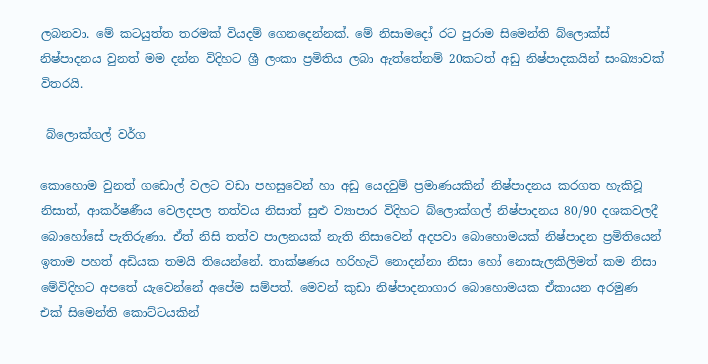ලබනවා. මේ කටයුත්ත තරමක් වියදම් ගෙනදෙන්නක්. මේ නිසාමදෝ රට පුරාම සිමෙන්ති බ්ලොක්ස්  නිෂ්පාදනය වුනත් මම දන්න විදිහට ශ්‍රී ලංකා ප්‍රමිතිය ලබා ඇත්තේනම් 20කටත් අඩු නිෂ්පාදකයින් සංඛ්‍යාවක් විතරයි.

 බ්ලොක්ගල් වර්ග

කොහොම වුනත් ගඩොල් වලට වඩා පහසුවෙන් හා අඩු යෙදවුම් ප්‍රමාණයකින් නිෂ්පාදනය කරගත හැකිවූ නිසාත්, ආකර්ෂණීය වෙලදපල තත්වය නිසාත් සුළු ව්‍යාපාර විදිහට බ්ලොක්ගල් නිෂ්පාදනය 80/90 දශකවලදී බොහෝසේ පැතිරුණා. ඒත් නිසි තත්ව පාලනයක් නැති නිසාවෙන් අදපවා බොහොමයක් නිෂ්පාදන ප්‍රමිතියෙන් ඉතාම පහත් අඩියක තමයි තියෙන්නේ. තාක්ෂණය හරිහැටි නොදන්නා නිසා හෝ නොසැලකිලිමත් කම නිසා මේවිදිහට අපතේ යැවෙන්නේ අපේම සම්පත්. මෙවන් කුඩා නිෂ්පාදනාගාර බොහොමයක ඒකායන අරමුණ එක් සිමෙන්ති කොට්ටයකින්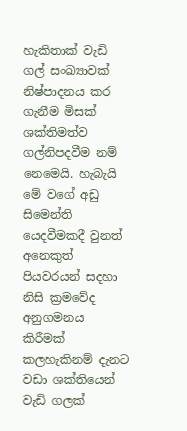හැකිතාක් වැඩි ගල් සංඛ්‍යාවක් නිෂ්පාදනය කර ගැනීම මිසක් ශක්තිමත්ව ගල්නිපදවීම නම් නෙමෙයි. හැබැයි මේ වගේ අඩු සිමෙන්ති යෙදවීමකදී වුනත් අනෙකුත් පියවරයන් සදහා  නිසි ක්‍රමවේද අනුගමනය කිරීමක් කලහැකිනම් දැනට වඩා ශක්තියෙන් වැඩි ගලක්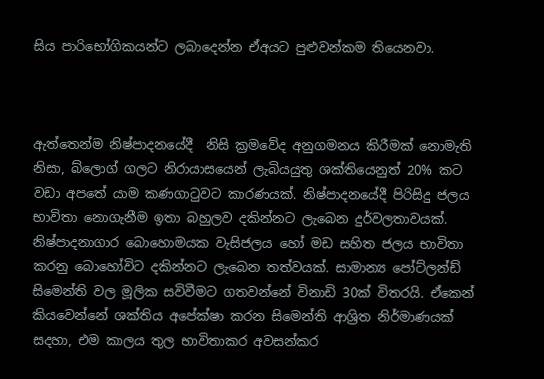සිය පාරිභෝගිකයන්ට ලබාදෙන්න ඒඅයට පුළුවන්කම තියෙනවා.



ඇත්තෙන්ම නිෂ්පාදනයේදී  නිසි ක්‍රමවේද අනුගමනය කිරීමක් නොමැති නිසා, බ්ලොග් ගලට නිරායාසයෙන් ලැබියයුතු ශක්තියෙනුත් 20% කට වඩා අපතේ යාම කණගාටුවට කාරණයක්. නිෂ්පාදනයේදී පිරිසිදු ජලය භාවිතා නොගැනීම ඉතා බහුලව දකින්නට ලැබෙන දුර්වලතාවයක්. නිෂ්පාදනාගාර බොහොමයක වැසිජලය හෝ මඩ සහිත ජලය භාවිතා කරනු බොහෝවිට දකින්නට ලැබෙන තත්වයක්. සාමාන්‍ය පෝට්ලන්ඩ් සිමෙන්ති වල මූලික සවිවීමට ගතවන්නේ විනාඩි 30ක් විතරයි. ඒකෙන් කියවෙන්නේ ශක්තිය අපේක්ෂා කරන සිමෙන්ති ආශ්‍රිත නිර්මාණයක් සදහා, එම කාලය තුල භාවිතාකර අවසන්කර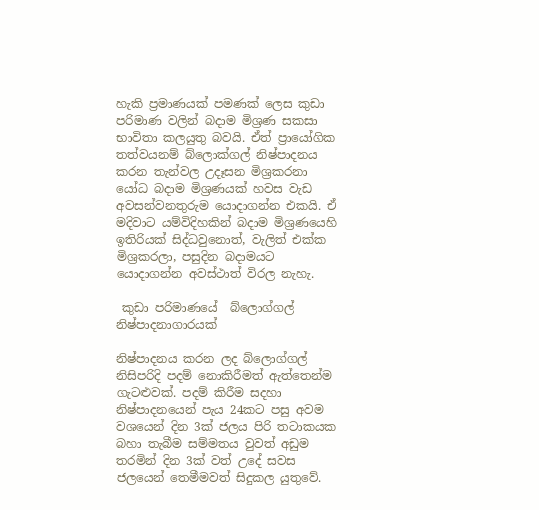හැකි ප්‍රමාණයක් පමණක් ලෙස කුඩා පරිමාණ වලින් බදාම මිශ්‍රණ සකසා භාවිතා කලයුතු බවයි. ඒත් ප්‍රායෝගික තත්වයනම් බ්ලොක්ගල් නිෂ්පාදනය කරන තැන්වල උදෑසන මිශ්‍රකරනා යෝධ බදාම මිශ්‍රණයක් හවස වැඩ අවසන්වනතුරුම යොදාගන්න එකයි. ඒ මදිවාට යම්විදිහකින් බදාම මිශ්‍රණයෙහි ඉතිරියක් සිද්ධවුනොත්, වැලිත් එක්ක මිශ්‍රකරලා, පසුදින බදාමයට යොදාගන්න අවස්ථාත් විරල නැහැ.

 කුඩා පරිමාණයේ  බ්ලොග්ගල් නිෂ්පාදනාගාරයක්

නිෂ්පාදනය කරන ලද බ්ලොග්ගල් නිසිපරිදි පදම් නොකිරීමත් ඇත්තෙන්ම ගැටළුවක්. පදම් කිරීම සදහා නිෂ්පාදනයෙන් පැය 24කට පසු අවම වශයෙන් දින 3ක් ජලය පිරි තටාකයක බහා තැබීම සම්මතය වුවත් අඩුම තරමින් දින 3ක් වත් උදේ සවස ජලයෙන් තෙමීමවත් සිදුකල යුතුවේ.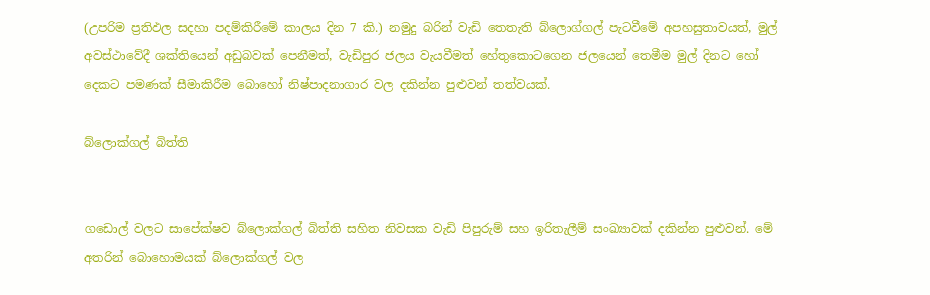(උපරිම ප්‍රතිඵල සදහා පදම්කිරීමේ කාලය දින 7 කි.) නමුදු බරින් වැඩි තෙතැති බ්ලොග්ගල් පැටවීමේ අපහසුතාවයත්, මුල් අවස්ථාවේදී ශක්තියෙන් අඩුබවක් පෙනීමත්, වැඩිපුර ජලය වැයවීමත් හේතුකොටගෙන ජලයෙන් තෙමීම මුල් දිනට හෝ දෙකට පමණක් සීමාකිරීම බොහෝ නිෂ්පාදනාගාර වල දකින්න පුළුවන් තත්වයක්.

බ්ලොක්ගල් බිත්ති


ගඩොල් වලට සාපේක්ෂව බ්ලොක්ගල් බිත්ති සහිත නිවසක වැඩි පිපුරුම් සහ ඉරිතැලීම් සංඛ්‍යාවක් දකින්න පුළුවන්. මේ අතරින් බොහොමයක් බ්ලොක්ගල් වල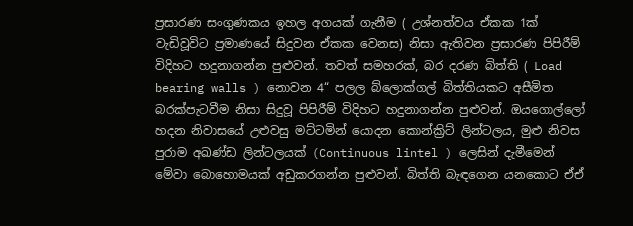ප්‍රසාරණ සංගුණකය ඉහල අගයක් ගැනීම ( උශ්නත්වය ඒකක 1ක් වැඩිවූවිට ප්‍රමාණයේ සිදුවන ඒකක වෙනස) නිසා ඇතිවන ප්‍රසාරණ පිපිරීම් විදිහට හදුනාගන්න පුළුවන්. තවත් සමහරක්, බර දරණ බිත්ති ( Load bearing walls ) නොවන 4“ පලල බ්ලොක්ගල් බිත්තියකට අසීමිත බරක්පැටවීම නිසා සිදුවූ පිපිරීම් විදිහට හදුනාගන්න පුළුවන්. ඔයගොල්ලෝ හදන නිවාසයේ උළුවසු මට්ටමින් යොදන කොන්ක්‍රිට් ලින්ටලය, මුළු නිවස පුරාම අඛණ්ඩ ලින්ටලයක් (Continuous lintel ) ලෙසින් දැමීමෙන් මේවා බොහොමයක් අඩුකරගන්න පුළුවන්. බිත්ති බැඳගෙන යනකොට ඒඒ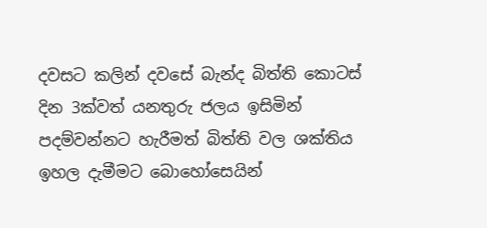දවසට කලින් දවසේ බැන්ද බිත්ති කොටස් දින 3ක්වත් යනතුරු ජලය ඉසිමින් පදම්වන්නට හැරීමත් බිත්ති වල ශක්තිය ඉහල දැමීමට බොහෝසෙයින්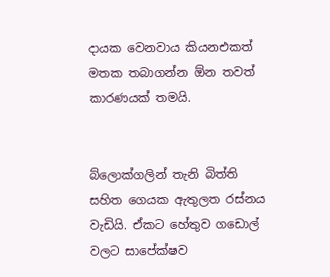දායක වෙනවාය කියනඑකත් මතක තබාගන්න ඕන තවත් කාරණයක් තමයි.


බ්ලොක්ගලින් තැනි බිත්ති සහිත ගෙයක ඇතුලත රස්නය වැඩියි. ඒකට හේතුව ගඩොල් වලට සාපේක්ෂව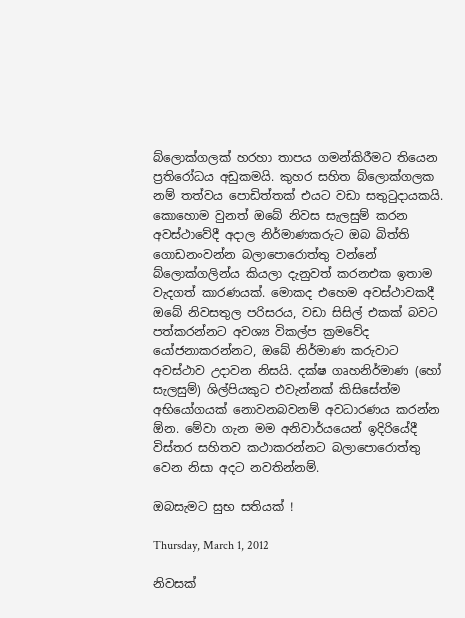බ්ලොක්ගලක් හරහා තාපය ගමන්කිරීමට තියෙන ප්‍රතිරෝධය අඩුකමයි. කුහර සහිත බ්ලොක්ගලක නම් තත්වය පොඩිත්තක් එයට වඩා සතුටුදායකයි. කොහොම වුනත් ඔබේ නිවස සැලසුම් කරන අවස්ථාවේදී අදාල නිර්මාණකරුට ඔබ බිත්ති ගොඩනංවන්න බලාපොරොත්තු වන්නේ බ්ලොක්ගලින්ය කියලා දැනුවත් කරනඑක ඉතාම වැදගත් කාරණයක්. මොකද එහෙම අවස්ථාවකදී  ඔබේ නිවසතුල පරිසරය, වඩා සිසිල් එකක් බවට පත්කරන්නට අවශ්‍ය විකල්ප ක්‍රමවේද යෝජනාකරන්නට, ඔබේ නිර්මාණ කරුවාට අවස්ථාව උදාවන නිසයි. දක්ෂ ගෘහනිර්මාණ (හෝ සැලසුම්) ශිල්පියකුට එවැන්නක් කිසිසේත්ම අභියෝගයක් නොවනබවනම් අවධාරණය කරන්න ඕන. මේවා ගැන මම අනිවාර්යයෙන් ඉදිරියේදී විස්තර සහිතව කථාකරන්නට බලාපොරොත්තු වෙන නිසා අදට නවතින්නම්.

ඔබසැමට සුභ සතියක් !

Thursday, March 1, 2012

නිවසක්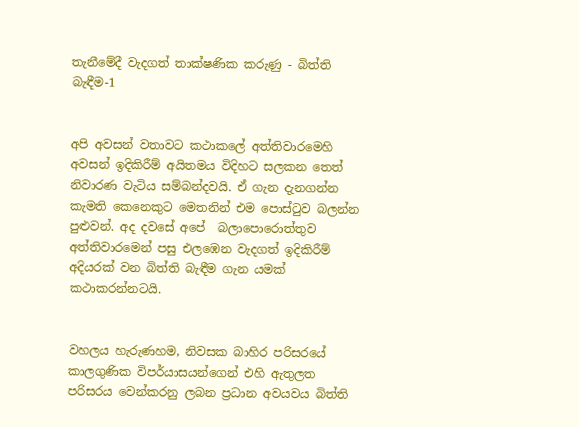තැනීමේදී වැදගත් තාක්ෂණික කරුණු - බිත්ති බැඳීම-1


අපි අවසන් වතාවට කථාකලේ අත්තිවාරමෙහි අවසන් ඉදිකිරීම් අයිතමය විදිහට සලකන තෙත් නිවාරණ වැටිය සම්බන්දවයි. ඒ ගැන දැනගන්න කැමති කෙනෙකුට මෙතනින් එම පොස්ටුව බලන්න පුළුවන්. අද දවසේ අපේ  බලාපොරොත්තුව අත්තිවාරමෙන් පසු එලඹෙන වැදගත් ඉදිකිරීම් අදියරක් වන බිත්ති බැඳීම ගැන යමක් කථාකරන්නටයි.


වහලය හැරුණහම, නිවසක බාහිර පරිසරයේ කාලගුණික විපර්යාසයන්ගෙන් එහි ඇතුලත පරිසරය වෙන්කරනු ලබන ප්‍රධාන අවයවය බිත්ති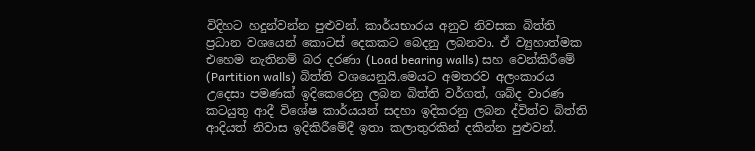විදිහට හදුන්වන්න පුළුවන්. කාර්යභාරය අනුව නිවසක බිත්ති ප්‍රධාන වශයෙන් කොටස් දෙකකට බෙදනු ලබනවා. ඒ ව්‍යුහාත්මක එහෙම නැතිනම් බර දරණා (Load bearing walls) සහ වෙන්කිරීමේ (Partition walls) බිත්ති වශයෙනුයි.මෙයට අමතරව අලංකාරය උදෙසා පමණක් ඉදිකෙරෙනු ලබන බිත්ති වර්ගත්, ශබ්ද වාරණ කටයුතු ආදී විශේෂ කාර්යයන් සදහා ඉදිකරනු ලබන ද්විත්ව බිත්ති  ආදියත් නිවාස ඉදිකිරීමේදී ඉතා කලාතුරකින් දකින්න පුළුවන්.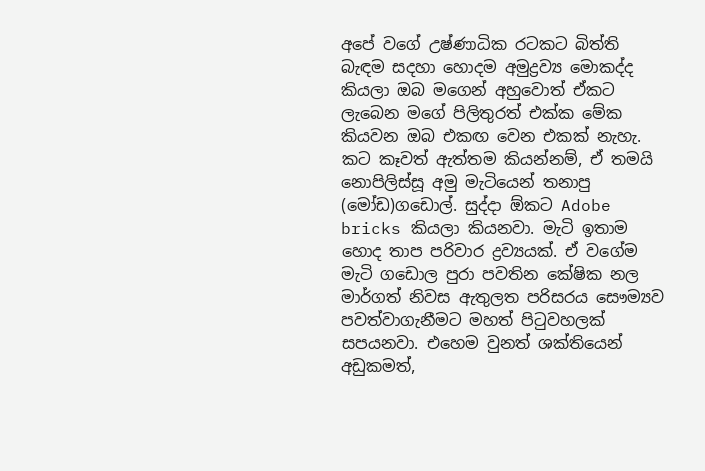අපේ වගේ උෂ්ණාධික රටකට බිත්ති බැඳම සදහා හොදම අමුද්‍රව්‍ය මොකද්ද කියලා ඔබ මගෙන් අහුවොත් ඒකට ලැබෙන මගේ පිලිතුරත් එක්ක මේක කියවන ඔබ එකඟ වෙන එකක් නැහැ. කට කෑවත් ඇත්තම කියන්නම්, ඒ තමයි නොපිලිස්සූ අමු මැටියෙන් තනාපු (මෝඩ)ගඩොල්. සුද්දා ඕකට Adobe bricks කියලා කියනවා. මැටි ඉතාම හොද තාප පරිවාර ද්‍රව්‍යයක්. ඒ වගේම මැටි ගඩොල පුරා පවතින කේෂික නල මාර්ගත් නිවස ඇතුලත පරිසරය සෞම්‍යව පවත්වාගැනීමට මහත් පිටුවහලක් සපයනවා. එහෙම වුනත් ශක්තියෙන් අඩුකමත්,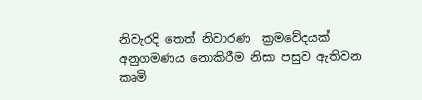නිවැරදි තෙත් නිවාරණ  ක්‍රමවේදයක් අනුගමණය නොකිරීම නිසා පසුව ඇතිවන කෘමි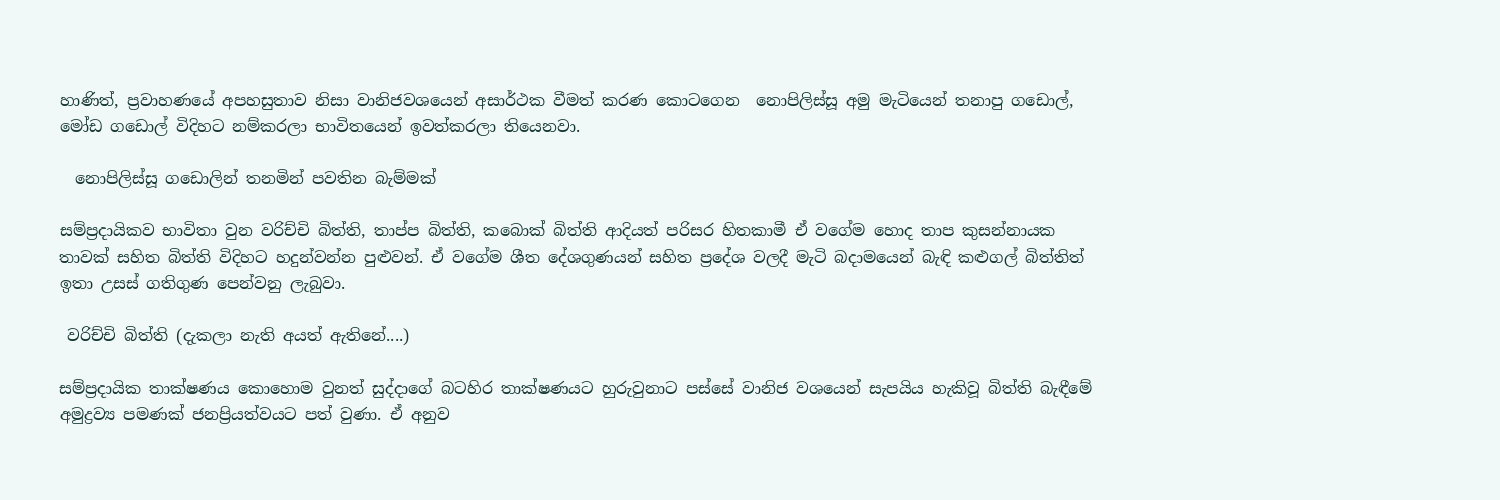හාණිත්, ප්‍රවාහණයේ අපහසුතාව නිසා වානිජවශයෙන් අසාර්ථක වීමත් කරණ කොටගෙන  නොපිලිස්සූ අමු මැටියෙන් තනාපු ගඩොල්, මෝඩ ගඩොල් විදිහට නම්කරලා භාවිතයෙන් ඉවත්කරලා තියෙනවා.

  නොපිලිස්සූ ගඩොලින් තනමින් පවතින බැම්මක්

සම්ප්‍රදායිකව භාවිතා වුන වරිච්චි බිත්ති, තාප්ප බිත්ති, කබොක් බිත්ති ආදියත් පරිසර හිතකාමී ඒ වගේම හොද තාප කුසන්නායක තාවක් සහිත බිත්ති විදිහට හදුන්වන්න පුළුවන්. ඒ වගේම ශීත දේශගුණයන් සහිත ප්‍රදේශ වලදී මැටි බදාමයෙන් බැඳි කළුගල් බිත්තිත් ඉතා උසස් ගතිගුණ පෙන්වනු ලැබුවා.

 වරිච්චි බිත්ති (දැකලා නැති අයත් ඇතිනේ....)

සම්ප්‍රදායික තාක්ෂණය කොහොම වුනත් සුද්දාගේ බටහිර තාක්ෂණයට හුරුවුනාට පස්සේ වානිජ වශයෙන් සැපයිය හැකිවූ බිත්ති බැඳීමේ අමුද්‍රව්‍ය පමණක් ජනප්‍රියත්වයට පත් වුණා. ඒ අනුව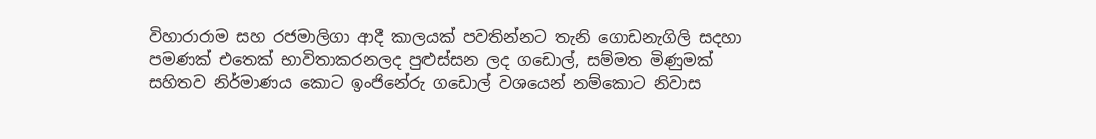විහාරාරාම සහ රජමාලිගා ආදී කාලයක් පවතින්නට තැනි ගොඩනැගිලි සදහා පමණක් එතෙක් භාවිතාකරනලද පුළුස්සන ලද ගඩොල්, සම්මත මිණුමක් සහිතව නිර්මාණය කොට ඉංජිනේරු ගඩොල් වශයෙන් නම්කොට නිවාස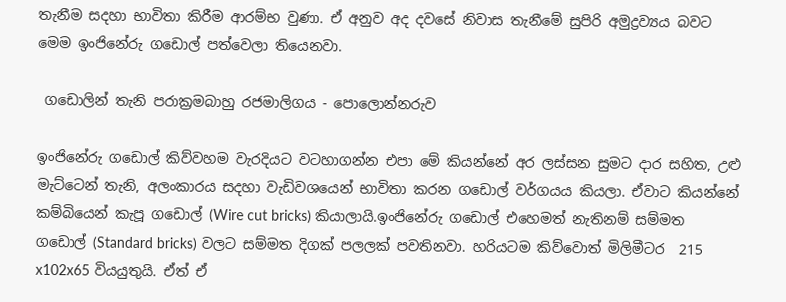තැනීම සදහා භාවිතා කිරීම ආරම්භ වුණා. ඒ අනුව අද දවසේ නිවාස තැනීමේ සුපිරි අමුද්‍රව්‍යය බවට මෙම ඉංජිනේරු ගඩොල් පත්වෙලා තියෙනවා.

 ගඩොලින් තැනි පරාක්‍රමබාහු රජමාලිගය - පොලොන්නරුව

ඉංජිනේරු ගඩොල් කිව්වහම වැරදියට වටහාගන්න එපා මේ කියන්නේ අර ලස්සන සුමට දාර සහිත, උළු මැට්ටෙන් තැනි, අලංකාරය සදහා වැඩිවශයෙන් භාවිතා කරන ගඩොල් වර්ගයය කියලා. ඒවාට කියන්නේ කම්බියෙන් කැපූ ගඩොල් (Wire cut bricks) කියාලායි.ඉංජිනේරු ගඩොල් එහෙමත් නැතිනම් සම්මත ගඩොල් (Standard bricks) වලට සම්මත දිගක් පලලක් පවතිනවා. හරියටම කිව්වොත් මිලිමී‍ටර  215 x102x65 වියයුතුයි. ඒත් ඒ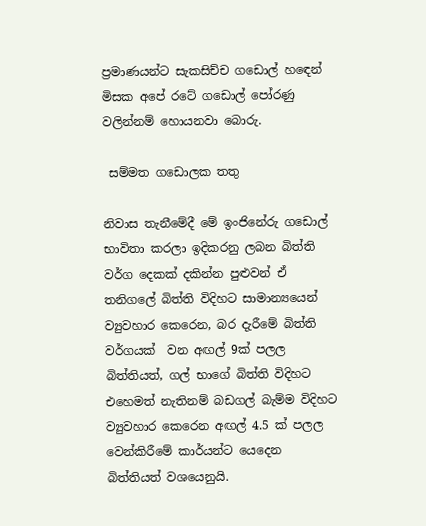ප්‍රමාණයන්ට සැකසිච්ච ගඩොල් හඳෙන් මිසක අපේ රටේ ගඩොල් පෝරණු වලින්නම් හොයනවා බොරු.

 සම්මත ගඩොලක තතු

නිවාස තැනීමේදී මේ ඉංජිනේරු ගඩොල් භාවිතා කරලා ඉදිකරනු ලබන බිත්ති වර්ග දෙකක් දකින්න පුළුවන් ඒ තනිගලේ බිත්ති විදිහට සාමාන්‍ය‍යෙන් ව්‍යුවහාර කෙරෙන, බර දැරීමේ බිත්ති වර්ගයක්  වන අඟල් 9ක් පලල බිත්තියත්, ගල් භාගේ බිත්ති විදිහට එහෙමත් නැතිනම් බඩගල් බැම්ම විදිහට ව්‍යුවහාර කෙරෙන අඟල් 4.5 ක් පලල වෙන්කිරීමේ කාර්යන්ට යෙදෙන බිත්තියත් වශයෙනුයි.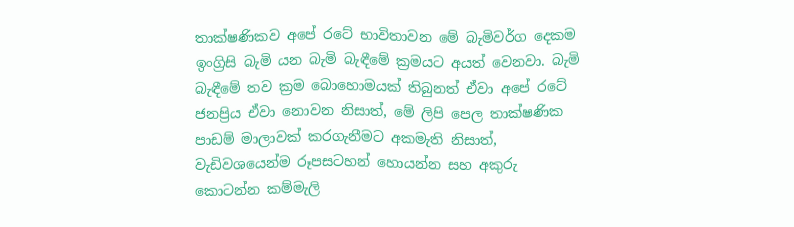තාක්ෂණිකව අපේ රටේ භාවිතාවන මේ බැමිවර්ග දෙකම ඉංග්‍රිසි බැමි යන බැමි බැඳීමේ ක්‍රමයට අයත් වෙනවා. බැමි බැඳීමේ තව ක්‍රම බොහොමයක් තිබුනත් ඒවා අපේ රටේ ජනප්‍රිය ඒවා නොවන නිසාත්, මේ ලිපි පෙල තාක්ෂණික පාඩම් මාලාවක් කරගැනීමට අකමැති නිසාත්,  වැඩිවශයෙන්ම රූපසටහන් හොයන්න සහ අකුරු කොටන්න කම්මැලි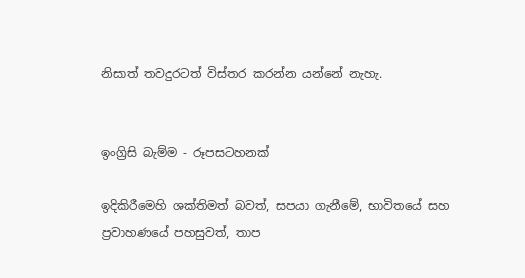නිසාත් තවදුරටත් විස්තර කරන්න යන්නේ නැහැ.


ඉංග්‍රිසි බැම්ම - රූපසටහනක්

ඉදිකිරීමෙහි ශක්තිමත් බවත්, සපයා ගැනීමේ, භාවිතයේ සහ ප්‍රවාහණයේ පහසුවත්, තාප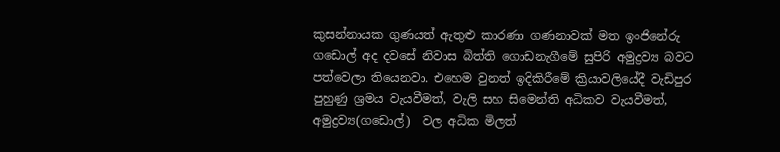කුසන්නායක ගුණයත් ඇතුළු කාරණා ගණනාවක් මත ඉංජිනේරු ගඩොල් අද දවසේ නිවාස බිත්ති ගොඩනැගීමේ සුපිරි අමුද්‍රව්‍ය බවට පත්වෙලා තියෙනවා. එහෙම වුනත් ඉදිකිරීමේ ක්‍රියාවලියේදී වැඩිපුර පුහුණු ශ්‍රමය වැයවීමත්, වැලි සහ සිමෙන්ති අධිකව වැයවීමත්, අමුද්‍රව්‍ය(ගඩොල්)  වල අධික මිලත්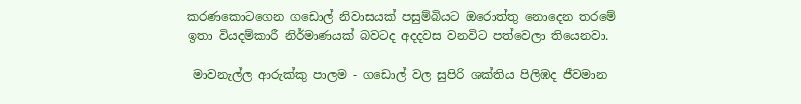කරණකොටගෙන ගඩොල් නිවාසයක් පසුම්බියට ඔරොත්තු නොදෙන තරමේ ඉතා වියදම්කාරී නිර්මාණයක් බවටද අදදවස වනවිට පත්වෙලා තියෙනවා.

 මාවනැල්ල ආරුක්කු පාලම - ගඩොල් වල සුපිරි ශක්තිය පිලිඹද ජීවමාන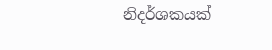නිදර්ශකයක්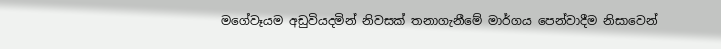මගේවෑයම අඩුවියදමින් නිවසක් තනාගැනීමේ මාර්ගය පෙන්වාදීම නිසාවෙන්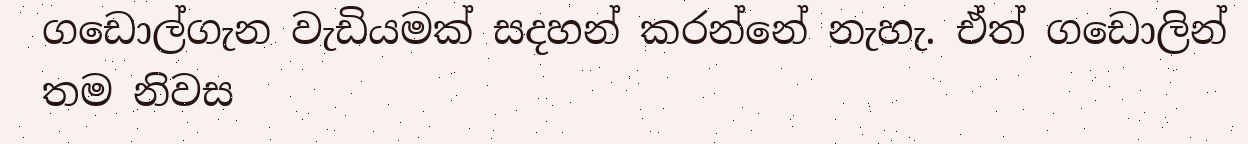ගඩොල්ගැන වැඩියමක් සදහන් කරන්නේ නැහැ. ඒත් ගඩොලින් තම නිවස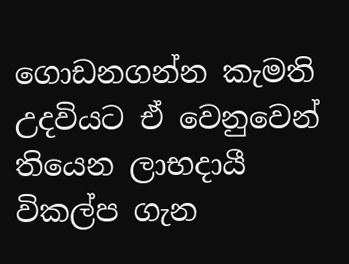ගොඩනගන්න‍ කැමති උදවියට ඒ වෙනුවෙන් තියෙන ලාභදායී විකල්ප ගැන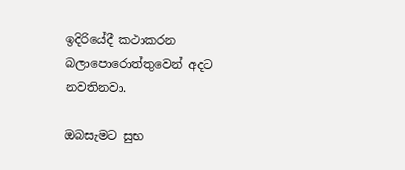ඉදිරියේදී කථාකරන බලාපොරොත්තුවෙන් අදට නවතිනවා.

ඔබසැමට සුභ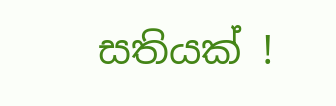සතියක් !